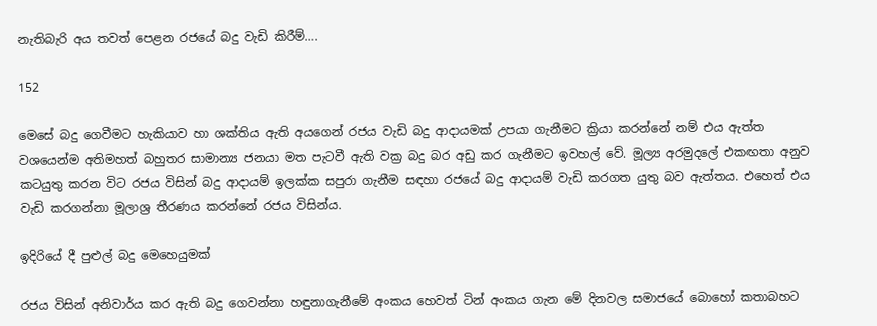නැතිබැරි අය තවත් පෙළන රජයේ බදු වැඩි කිරීම්….

152

මෙසේ බදු ගෙවීමට හැකියාව හා ශක්තිය ඇති අයගෙන් රජය වැඩි බදු ආදායමක් උපයා ගැනීමට ක්‍රියා කරන්නේ නම් එය ඇත්ත වශයෙන්ම අතිමහත් බහුතර සාමාන්‍ය ජනයා මත පැටවී ඇති වක්‍ර බදු බර අඩු කර ගැනීමට ඉවහල් වේ. මූල්‍ය අරමුදලේ එකඟතා අනුව කටයුතු කරන විට රජය විසින් බදු ආදායම් ඉලක්ක සපුරා ගැනීම සඳහා රජයේ බදු ආදායම් වැඩි කරගත යුතු බව ඇත්තය. එහෙත් එය වැඩි කරගන්නා මූලාශ්‍ර තීරණය කරන්නේ රජය විසින්ය.

ඉදිරියේ දී පුළුල් බදු මෙහෙයුමක්

රජය විසින් අනිවාර්ය කර ඇති බදු ගෙවන්නා හඳුනාගැනීමේ අංකය හෙවත් ටින් අංකය ගැන මේ දිනවල සමාජයේ බොහෝ කතාබහට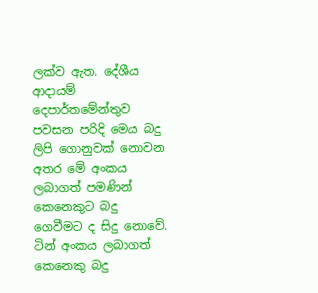ලක්ව ඇත. දේශීය ආදායම් දෙපාර්තමේන්තුව පවසන පරිදි මෙය බදු ලිපි ගොනුවක් නොවන අතර මේ අංකය ලබාගත් පමණින් කෙනෙකුට බදු ගෙවීමට ද සිදු නොවේ. ටින් අංකය ලබාගත් කෙනෙකු බදු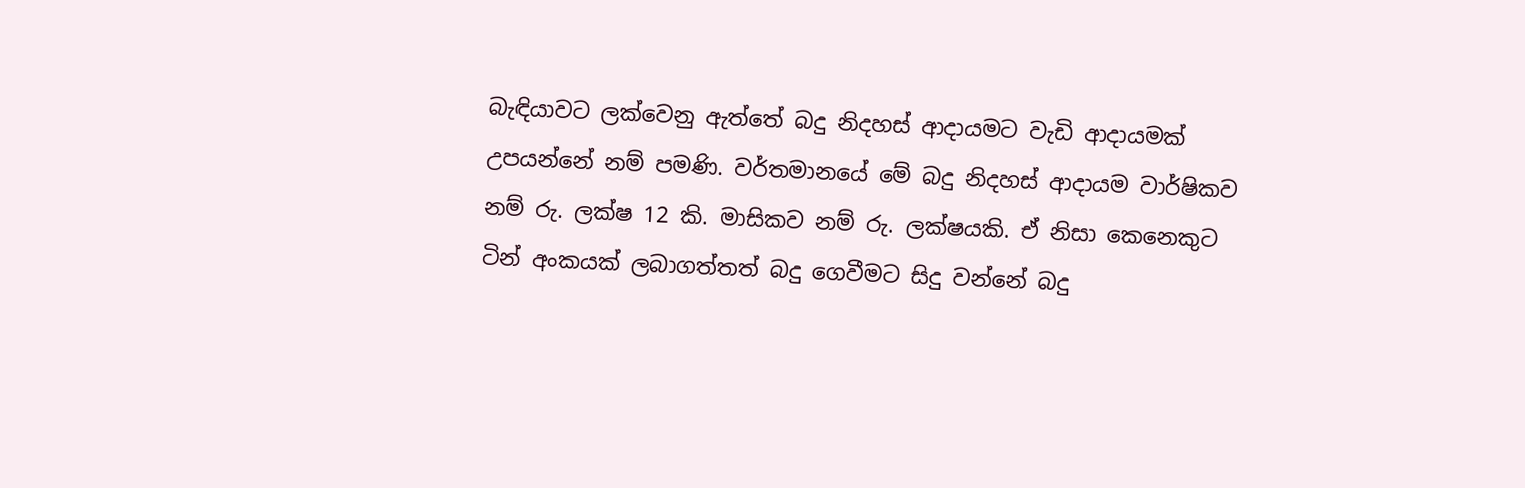බැඳියාවට ලක්වෙනු ඇත්තේ බදු නිදහස් ආදායමට වැඩි ආදායමක් උපයන්නේ නම් පමණි. වර්තමානයේ මේ බදු නිදහස් ආදායම වාර්ෂිකව නම් රු. ලක්ෂ 12 කි. මාසිකව නම් රු. ලක්ෂයකි. ඒ නිසා කෙනෙකුට ටින් අංකයක් ලබාගත්තත් බදු ගෙවීමට සිදු වන්නේ බදු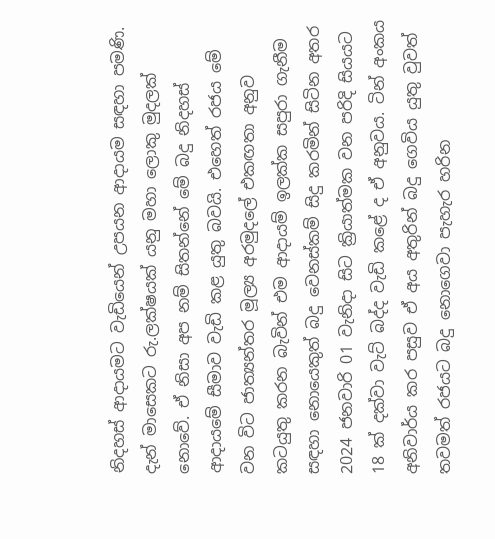නිදහස් ආදායමට වැඩියෙන් උපයන ආදායම සඳහා පමණි. දැන් මාසෙකට රු.ලක්ෂයක් යනු මහා ලොකු මුදලක් නොවේ. ඒ නිසා අප නම් සිතන්නේ මේ බදු නිදහස් ආදායමේ සීමාව වැඩි කළ යුතු බවයි. එහෙත් රජය මේ වන විට ජාත්‍යන්තර මූල්‍ය අරමුදලේ එකඟතා අනුව කටයුතු කරන බැවින් එම ආදායම් ඉලක්ක සපුරා ගැනීම සඳහා නොයෙකුත් බදු වෙනස්කම් සිදු කරමින් සිටින අතර 2024 ජනවාරි 01 වැනිදා සිට ක්‍රියාත්මක වන පරිදි සියයට 18 ක් දක්වා වැට් බද්ද වැඩි කළේ ද ඒ අනුවය. ටින් අංකය අනිවාර්ය කර පසුව ඒ අය අතුරින් බදු ගෙවිය යුතු වුවත් තවමත් රජයට බදු නොගෙවා පැහැර හරින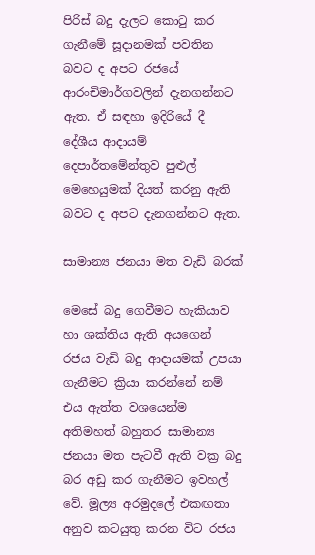පිරිස් බදු දැලට කොටු කර ගැනීමේ සූදානමක් පවතින බවට ද අපට රජයේ ආරංචිමාර්ගවලින් දැනගන්නට ඇත. ඒ සඳහා ඉදිරියේ දී දේශීය ආදායම් දෙපාර්තමේන්තුව පුළුල් මෙහෙයුමක් දියත් කරනු ඇති බවට ද අපට දැනගන්නට ඇත.

සාමාන්‍ය ජනයා මත වැඩි බරක්

මෙසේ බදු ගෙවීමට හැකියාව හා ශක්තිය ඇති අයගෙන් රජය වැඩි බදු ආදායමක් උපයා ගැනීමට ක්‍රියා කරන්නේ නම් එය ඇත්ත වශයෙන්ම අතිමහත් බහුතර සාමාන්‍ය ජනයා මත පැටවී ඇති වක්‍ර බදු බර අඩු කර ගැනීමට ඉවහල් වේ. මූල්‍ය අරමුදලේ එකඟතා අනුව කටයුතු කරන විට රජය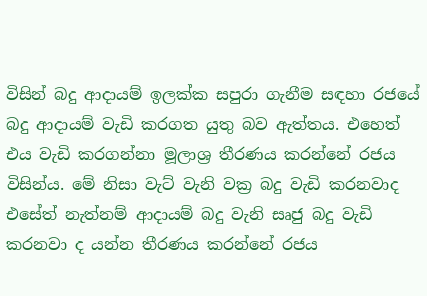විසින් බදු ආදායම් ඉලක්ක සපුරා ගැනීම සඳහා රජයේ බදු ආදායම් වැඩි කරගත යුතු බව ඇත්තය. එහෙත් එය වැඩි කරගන්නා මූලාශ්‍ර තීරණය කරන්නේ රජය විසින්ය. මේ නිසා වැට් වැනි වක්‍ර බදු වැඩි කරනවාද එසේත් නැත්නම් ආදායම් බදු වැනි සෘජු බදු වැඩි කරනවා ද යන්න තීරණය කරන්නේ රජය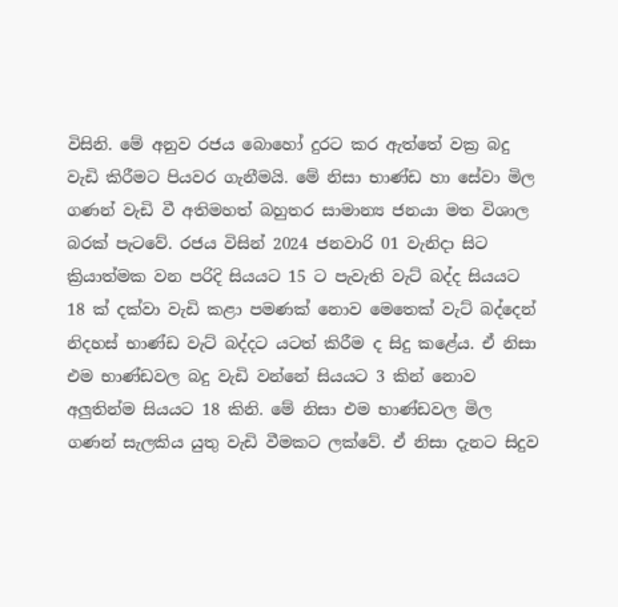විසිනි. මේ අනුව රජය බොහෝ දුරට කර ඇත්තේ වක්‍ර බදු වැඩි කිරීමට පියවර ගැනීමයි. මේ නිසා භාණ්ඩ හා සේවා මිල ගණන් වැඩි වී අතිමහත් බහුතර සාමාන්‍ය ජනයා මත විශාල බරක් පැටවේ. රජය විසින් 2024 ජනවාරි 01 වැනිදා සිට ක්‍රියාත්මක වන පරිදි සියයට 15 ට පැවැති වැට් බද්ද සියයට 18 ක් දක්වා වැඩි කළා පමණක් නොව මෙතෙක් වැට් බද්දෙන් නිදහස් භාණ්ඩ වැට් බද්දට යටත් කිරීම ද සිදු කළේය. ඒ නිසා එම භාණ්ඩවල බදු වැඩි වන්නේ සියයට 3 කින් නොව අලුතින්ම සියයට 18 කිනි. මේ නිසා එම භාණ්ඩවල මිල ගණන් සැලකිය යුතු වැඩි වීමකට ලක්වේ. ඒ නිසා දැනට සිදුව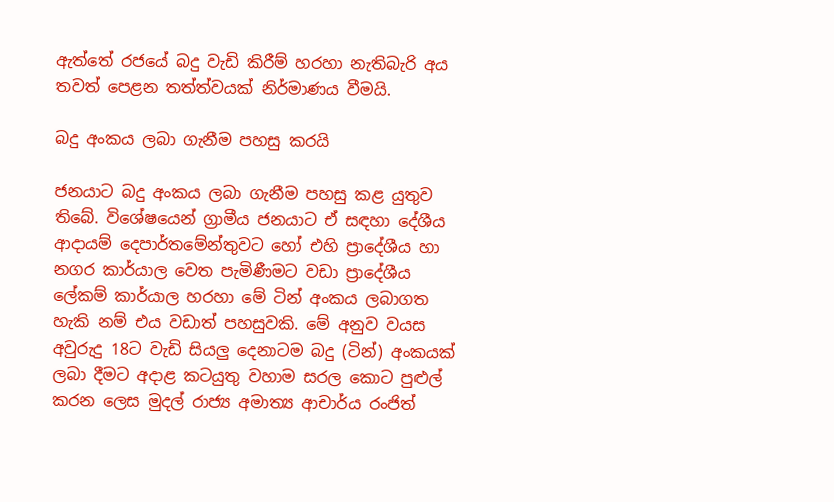ඇත්තේ රජයේ බදු වැඩි කිරීම් හරහා නැතිබැරි අය තවත් පෙළන තත්ත්වයක් නිර්මාණය වීමයි.

බදු අංකය ලබා ගැනීම පහසු කරයි

ජනයාට බදු අංකය ලබා ගැනීම පහසු කළ යුතුව තිබේ. විශේෂයෙන් ග්‍රාමීය ජනයාට ඒ සඳහා දේශීය ආදායම් දෙපාර්තමේන්තුවට හෝ එහි ප්‍රාදේශීය හා නගර කාර්යාල වෙත පැමිණීමට වඩා ප්‍රාදේශීය ලේකම් කාර්යාල හරහා මේ ටින් අංකය ලබාගත හැකි නම් එය වඩාත් පහසුවකි. මේ අනුව වයස අවුරුදු 18ට වැඩි සියලු දෙනාටම බදු (ටින්) අංකයක් ලබා දීමට අදාළ කටයුතු වහාම සරල කොට පුළුල් කරන ලෙස මුදල් රාජ්‍ය අමාත්‍ය ආචාර්ය රංජිත්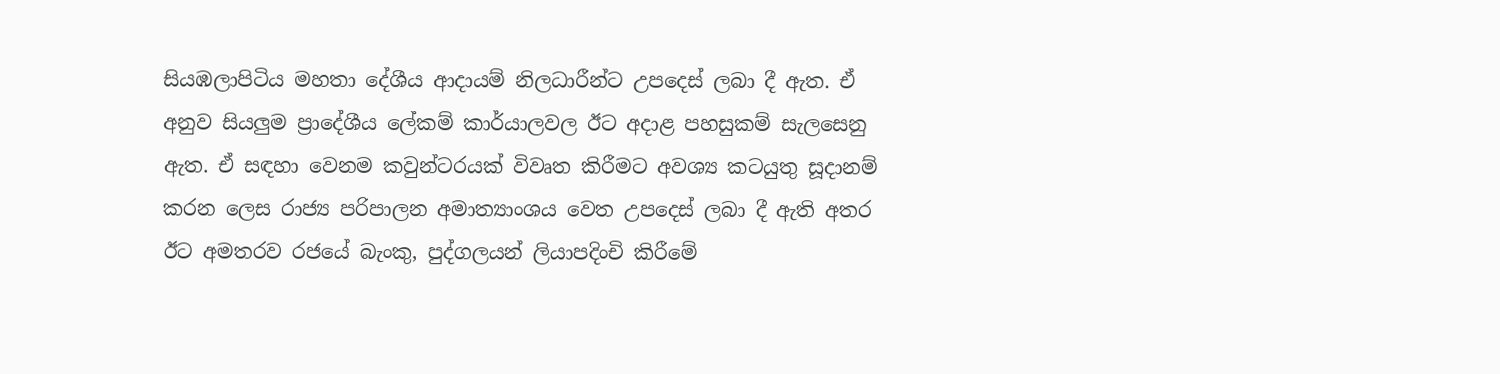සියඹලාපිටිය මහතා දේශීය ආදායම් නිලධාරීන්ට උපදෙස් ලබා දී ඇත. ඒ අනුව සියලුම ප්‍රාදේශීය ලේකම් කාර්යාලවල ඊට අදාළ පහසුකම් සැලසෙනු ඇත. ඒ සඳහා වෙනම කවුන්ටරයක් විවෘත කිරීමට අවශ්‍ය කටයුතු සූදානම් කරන ලෙස රාජ්‍ය පරිපාලන අමාත්‍යාංශය වෙත උපදෙස් ලබා දී ඇති අතර ඊට අමතරව රජයේ බැංකු, පුද්ගලයන් ලියාපදිංචි කිරීමේ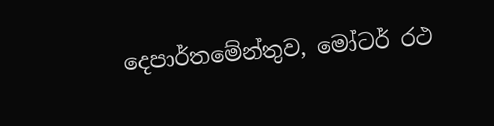දෙපාර්තමේන්තුව, මෝටර් රථ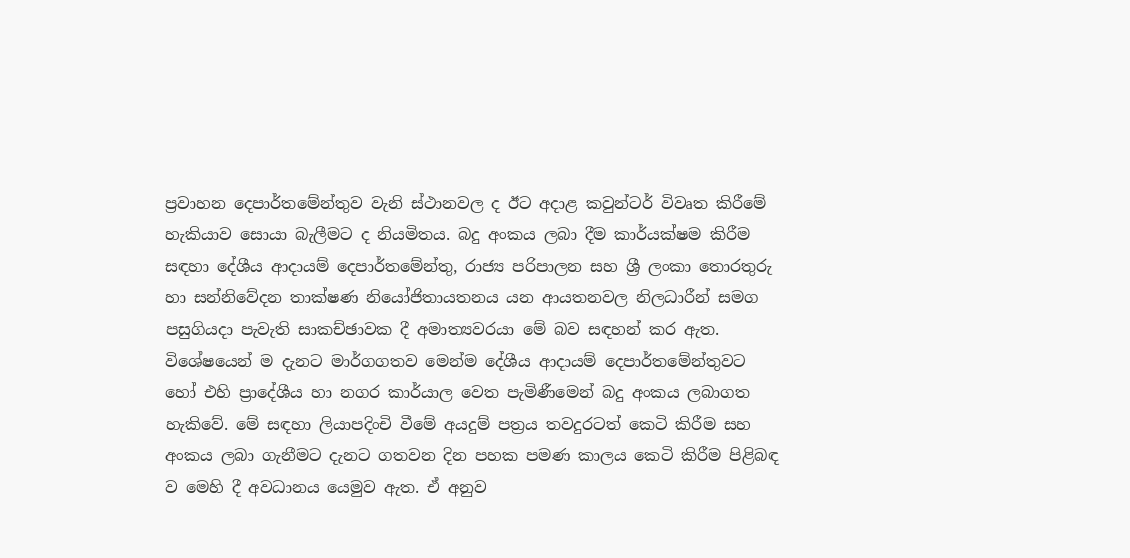ප්‍රවාහන දෙපාර්තමේන්තුව වැනි ස්ථානවල ද ඊට අදාළ කවුන්ටර් විවෘත කිරීමේ හැකියාව සොයා බැලීමට ද නියමිතය. බදු අංකය ලබා දීම කාර්යක්ෂම කිරීම සඳහා දේශීය ආදායම් දෙපාර්තමේන්තු, රාජ්‍ය පරිපාලන සහ ශ්‍රී ලංකා තොරතුරු හා සන්නිවේදන තාක්ෂණ නියෝජිතායතනය යන ආයතනවල නිලධාරීන් සමග පසුගියදා පැවැති සාකච්ඡාවක දී අමාත්‍යවරයා මේ බව සඳහන් කර ඇත. විශේෂයෙන් ම දැනට මාර්ගගතව මෙන්ම දේශීය ආදායම් දෙපාර්තමේන්තුවට හෝ එහි ප්‍රාදේශීය හා නගර කාර්යාල වෙත පැමිණීමෙන් බදු අංකය ලබාගත හැකිවේ. මේ සඳහා ලියාපදිංචි වීමේ අයදුම් පත්‍රය තවදුරටත් කෙටි කිරීම සහ අංකය ලබා ගැනීමට දැනට ගතවන දින පහක පමණ කාලය කෙටි කිරීම පිළිබඳ ව මෙහි දී අවධානය යෙමුව ඇත. ඒ අනුව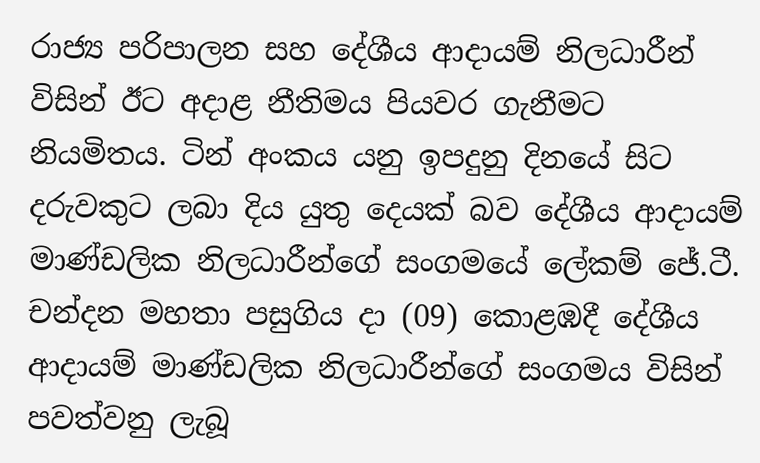රාජ්‍ය පරිපාලන සහ දේශීය ආදායම් නිලධාරීන් විසින් ඊට අදාළ නීතිමය පියවර ගැනීමට නියමිතය. ටින් අංකය යනු ඉපදුනු දිනයේ සිට දරුවකුට ලබා දිය යුතු දෙයක් බව දේශීය ආදායම් මාණ්ඩලික නිලධාරීන්ගේ සංගමයේ ලේකම් ජේ.ටී. චන්දන මහතා පසුගිය දා (09) කොළඹදී දේශීය ආදායම් මාණ්ඩලික නිලධාරීන්ගේ සංගමය විසින් පවත්වනු ලැබූ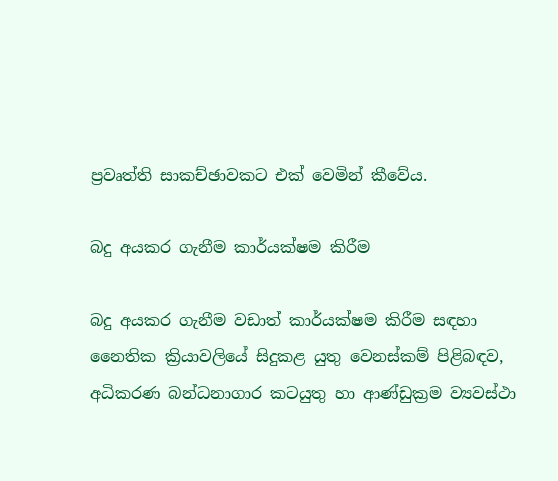ප්‍රවෘත්ති සාකච්ඡාවකට එක් වෙමින් කීවේය.

බදු අයකර ගැනීම කාර්යක්ෂම කිරීම

බදු අයකර ගැනීම වඩාත් කාර්යක්ෂම කිරීම සඳහා නෛතික ක්‍රියාවලියේ සිදුකළ යුතු වෙනස්කම් පිළිබඳව, අධිකරණ බන්ධනාගාර කටයුතු හා ආණ්ඩුක්‍රම ව්‍යවස්ථා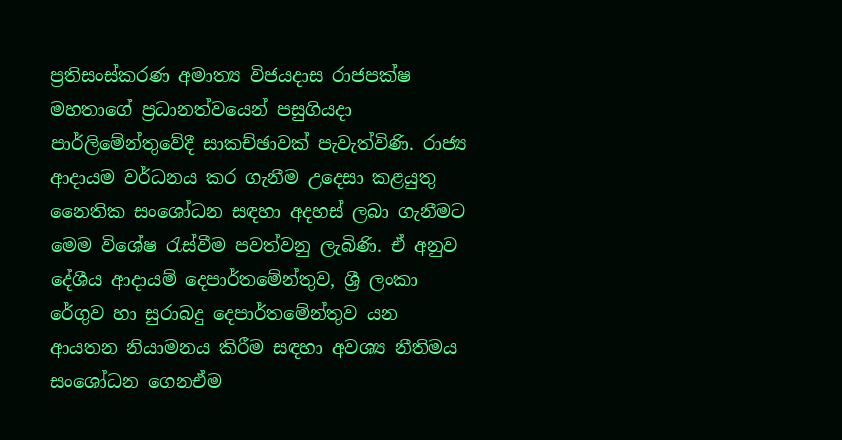ප්‍රතිසංස්කරණ අමාත්‍ය විජයදාස රාජපක්ෂ මහතාගේ ප්‍රධානත්වයෙන් පසුගියදා පාර්ලිමේන්තුවේදී සාකච්ඡාවක් පැවැත්විණි. රාජ්‍ය ආදායම වර්ධනය කර ගැනීම උදෙසා කළයුතු නෛතික සංශෝධන සඳහා අදහස් ලබා ගැනීමට මෙම විශේෂ රැස්වීම පවත්වනු ලැබිණි. ඒ අනුව දේශීය ආදායම් දෙපාර්තමේන්තුව, ශ්‍රී ලංකා රේගුව හා සුරාබදු දෙපාර්තමේන්තුව යන ආයතන නියාමනය කිරීම සඳහා අවශ්‍ය නීතිමය සංශෝධන ගෙනඒම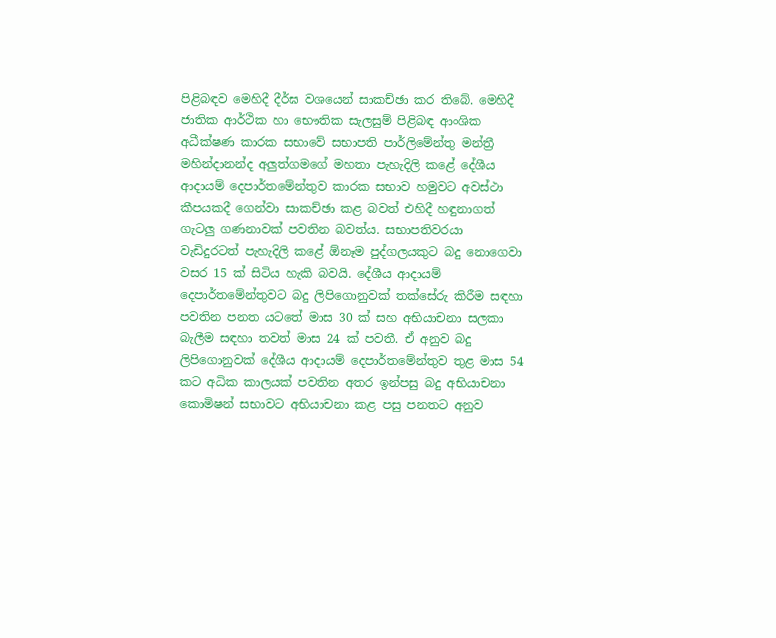පිළිබඳව මෙහිදී දීර්ඝ වශයෙන් සාකච්ඡා කර තිබේ. මෙහිදී ජාතික ආර්ථික හා භෞතික සැලසුම් පිළිබඳ ආංශික අධීක්ෂණ කාරක සභාවේ සභාපති පාර්ලිමේන්තු මන්ත්‍රී මහින්දානන්ද අලුත්ගමගේ මහතා පැහැදිලි කළේ දේශීය ආදායම් දෙපාර්තමේන්තුව කාරක සභාව හමුවට අවස්ථා කීපයකදී ගෙන්වා සාකච්ඡා කළ බවත් එහිදී හඳුනාගත් ගැටලු ගණනාවක් පවතින බවත්ය. සභාපතිවරයා වැඩිදුරටත් පැහැදිලි කළේ ඕනෑම පුද්ගලයකුට බදු නොගෙවා වසර 15 ක් සිටිය හැකි බවයි. දේශීය ආදායම් දෙපාර්තමේන්තුවට බදු ලිපිගොනුවක් තක්සේරු කිරීම සඳහා පවතින පනත යටතේ මාස 30 ක් සහ අභියාචනා සලකා බැලීම සඳහා තවත් මාස 24 ක් පවතී. ඒ අනුව බදු ලිපිගොනුවක් දේශීය ආදායම් දෙපාර්තමේන්තුව තුළ මාස 54 කට අධික කාලයක් පවතින අතර ඉන්පසු බදු අභියාචනා කොමිෂන් සභාවට අභියාචනා කළ පසු පනතට අනුව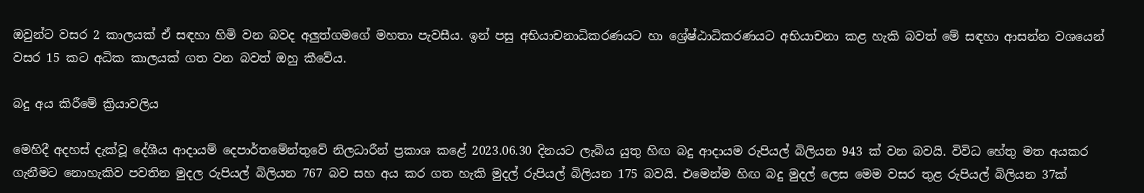ඔවුන්ට වසර 2 කාලයක් ඒ සඳහා හිමි වන බවද අලුත්ගමගේ මහතා පැවසීය. ඉන් පසු අභියාචනාධිකරණයට හා ශ්‍රේෂ්ඨාධිකරණයට අභියාචනා කළ හැකි බවත් මේ සඳහා ආසන්න වශයෙන් වසර 15 කට අධික කාලයක් ගත වන බවත් ඔහු කීවේය.

බදු අය කිරීමේ ක්‍රියාවලිය

මෙහිදී අදහස් දැක්වූ දේශීය ආදායම් දෙපාර්තමේන්තුවේ නිලධාරීන් ප්‍රකාශ කළේ 2023.06.30 දිනයට ලැබිය යුතු හිඟ බදු ආදායම රුපියල් බිලියන 943 ක් වන බවයි. විවිධ හේතු මත අයකර ගැනීමට නොහැකිව පවතින මුදල රුපියල් බිලියන 767 බව සහ අය කර ගත හැකි මුදල් රුපියල් බිලියන 175 බවයි. එමෙන්ම හිඟ බදු මුදල් ලෙස මෙම වසර තුළ රුපියල් බිලියන 37ක්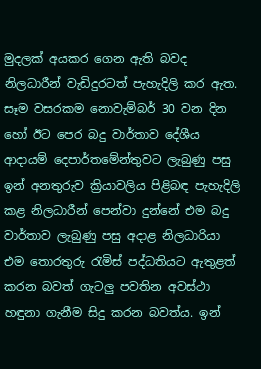මුදලක් අයකර ගෙන ඇති බවද නිලධාරීන් වැඩිදුරටත් පැහැදිලි කර ඇත. සෑම වසරකම නොවැම්බර් 30 වන දින හෝ ඊට පෙර බදු වාර්තාව දේශීය ආදායම් දෙපාර්තමේන්තුවට ලැබුණු පසු ඉන් අනතුරුව ක්‍රියාවලිය පිළිබඳ පැහැදිලි කළ නිලධාරීන් පෙන්වා දුන්නේ එම බදු වාර්තාව ලැබුණු පසු අදාළ නිලධාරියා එම තොරතුරු රැමිස් පද්ධතියට ඇතුළත් කරන බවත් ගැටලු පවතින අවස්ථා හඳුනා ගැනීම සිදු කරන බවත්ය. ඉන්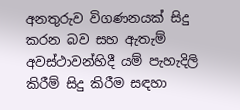අනතුරුව විගණනයක් සිදු කරන බව සහ ඇතැම් අවස්ථාවන්හිදී යම් පැහැදිලි කිරීම් සිදු කිරීම සඳහා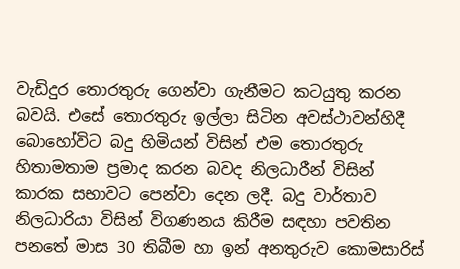වැඩිදුර තොරතුරු ගෙන්වා ගැනීමට කටයුතු කරන බවයි. එසේ තොරතුරු ඉල්ලා සිටින අවස්ථාවන්හිදී බොහෝවිට බදු හිමියන් විසින් එම තොරතුරු හිතාමතාම ප්‍රමාද කරන බවද නිලධාරීන් විසින් කාරක සභාවට පෙන්වා දෙන ලදී. බදු වාර්තාව නිලධාරියා විසින් විගණනය කිරීම සඳහා පවතින පනතේ මාස 30 තිබීම හා ඉන් අනතුරුව කොමසාරිස්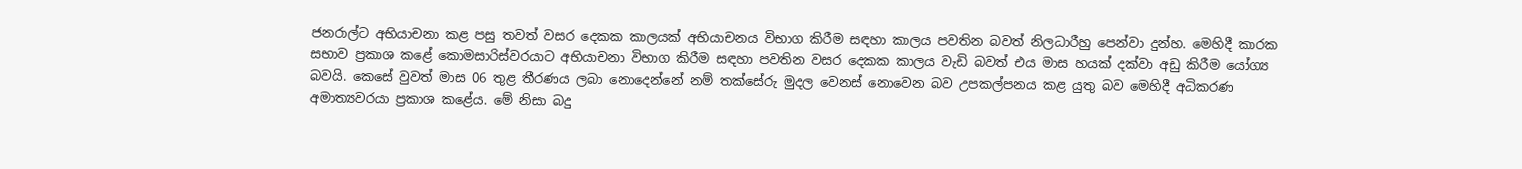ජනරාල්ට අභියාචනා කළ පසු තවත් වසර දෙකක කාලයක් අභියාචනය විභාග කිරීම සඳහා කාලය පවතින බවත් නිලධාරීහු පෙන්වා දුන්හ. මෙහිදී කාරක සභාව ප්‍රකාශ කළේ කොමසාරිස්වරයාට අභියාචනා විභාග කිරීම සඳහා පවතින වසර දෙකක කාලය වැඩි බවත් එය මාස හයක් දක්වා අඩු කිරීම යෝග්‍ය බවයි. කෙසේ වුවත් මාස 06 තුළ තීරණය ලබා නොදෙන්නේ නම් තක්සේරු මුදල වෙනස් නොවෙන බව උපකල්පනය කළ යුතු බව මෙහිදී අධිකරණ අමාත්‍යවරයා ප්‍රකාශ කළේය. මේ නිසා බදු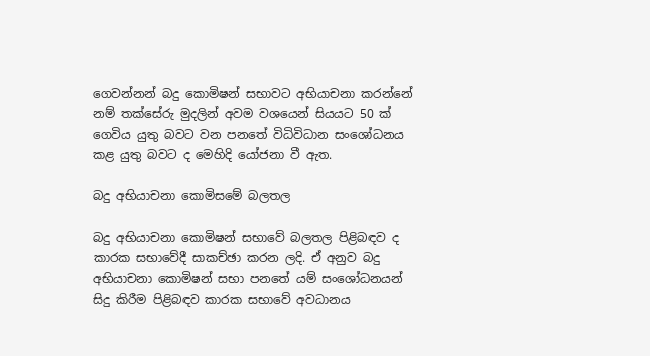ගෙවන්නන් බදු කොමිෂන් සභාවට අභියාචනා කරන්නේ නම් තක්සේරු මුදලින් අවම වශයෙන් සියයට 50 ක් ගෙවිය යුතු බවට වන පනතේ විධිවිධාන සංශෝධනය කළ යුතු බවට ද මෙහිදි යෝජනා වී ඇත.

බදු අභියාචනා කොමිසමේ බලතල

බදු අභියාචනා කොමිෂන් සභාවේ බලතල පිළිබඳව ද කාරක සභාවේදී සාකච්ඡා කරන ලදි. ඒ අනුව බදු අභියාචනා කොමිෂන් සභා පනතේ යම් සංශෝධනයන් සිදු කිරීම පිළිබඳව කාරක සභාවේ අවධානය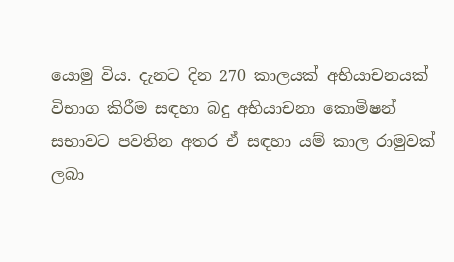යොමු විය. දැනට දින 270 කාලයක් අභියාචනයක් විභාග කිරීම සඳහා බදු අභියාචනා කොමිෂන් සභාවට පවතින අතර ඒ සඳහා යම් කාල රාමුවක් ලබා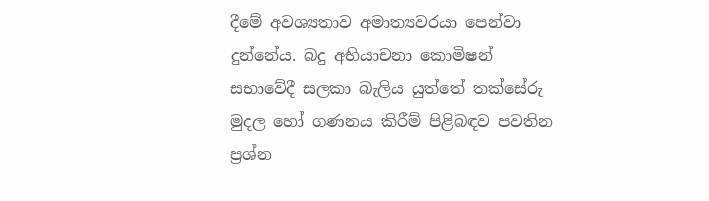දීමේ අවශ්‍යතාව අමාත්‍යවරයා පෙන්වා දුන්නේය. බදු අභියාචනා කොමිෂන් සභාවේදී සලකා බැලිය යුත්තේ තක්සේරු මුදල හෝ ගණනය කිරීම් පිළිබඳව පවතින ප්‍රශ්න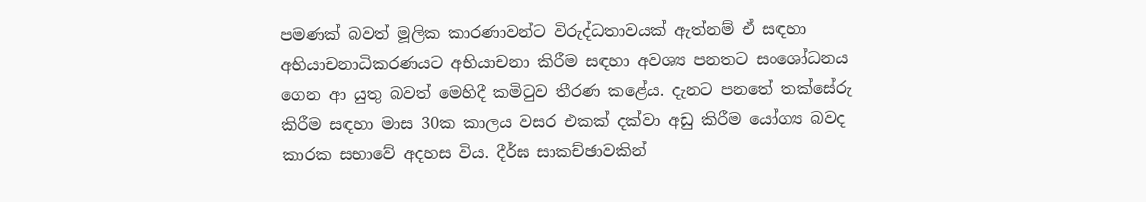පමණක් බවත් මූලික කාරණාවන්ට විරුද්ධතාවයක් ඇත්නම් ඒ සඳහා අභියාචනාධිකරණයට අභියාචනා කිරීම සඳහා අවශ්‍ය පනතට සංශෝධනය ගෙන ආ යුතු බවත් මෙහිදී කමිටුව තීරණ කළේය. දැනට පනතේ තක්සේරු කිරීම සඳහා මාස 30ක කාලය වසර එකක් දක්වා අඩු කිරීම යෝග්‍ය බවද කාරක සභාවේ අදහස විය. දීර්ඝ සාකච්ඡාවකින්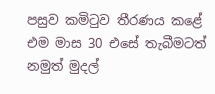පසුව කමිටුව තීරණය කළේ එම මාස 30 එසේ තැබීමටත් නමුත් මුදල්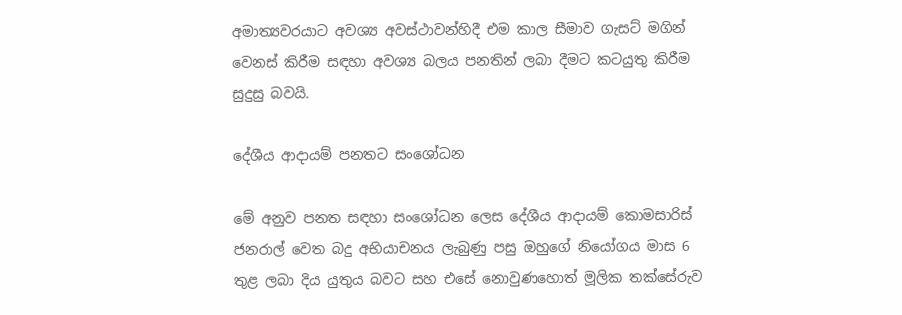අමාත්‍යවරයාට අවශ්‍ය අවස්ථාවන්හිදී එම කාල සීමාව ගැසට් මගින් වෙනස් කිරීම සඳහා අවශ්‍ය බලය පනතින් ලබා දීමට කටයුතු කිරීම සුදුසු බවයි.

දේශීය ආදායම් පනතට සංශෝධන

මේ අනුව පනත සඳහා සංශෝධන ලෙස දේශීය ආදායම් කොමසාරිස් ජනරාල් වෙත බදු අභියාචනය ලැබුණු පසු ඔහුගේ නියෝගය මාස 6 තුළ ලබා දිය යුතුය බවට සහ එසේ නොවුණහොත් මූලික තක්සේරුව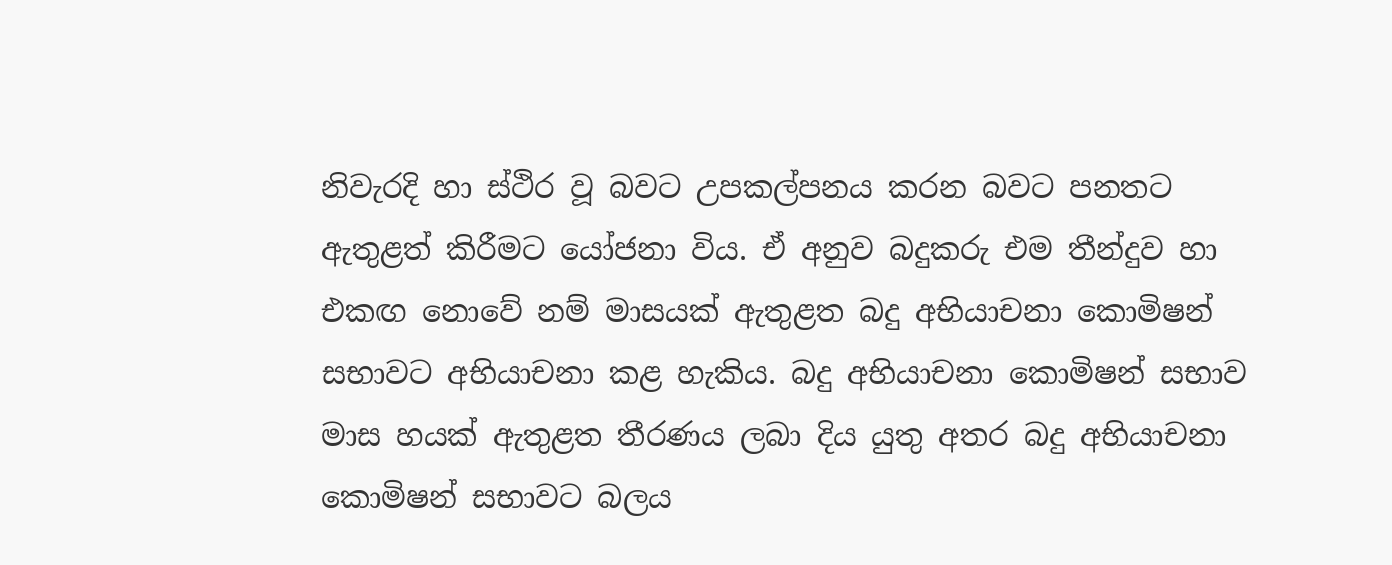නිවැරදි හා ස්ථිර වූ බවට උපකල්පනය කරන බවට පනතට ඇතුළත් කිරීමට යෝජනා විය. ඒ අනුව බදුකරු එම තීන්දුව හා එකඟ නොවේ නම් මාසයක් ඇතුළත බදු අභියාචනා කොමිෂන් සභාවට අභියාචනා කළ හැකිය. බදු අභියාචනා කොමිෂන් සභාව මාස හයක් ඇතුළත තීරණය ලබා දිය යුතු අතර බදු අභියාචනා කොමිෂන් සභාවට බලය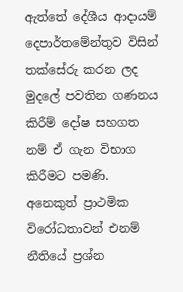ඇත්තේ දේශීය ආදායම් දෙපාර්තමේන්තුව විසින් තක්සේරු කරන ලද මුදලේ පවතින ගණනය කිරීම් දෝෂ සහගත නම් ඒ ගැන විභාග කිරීමට පමණි. අනෙකුත් ප්‍රාථමික විරෝධතාවන් එනම් නීතියේ ප්‍රශ්න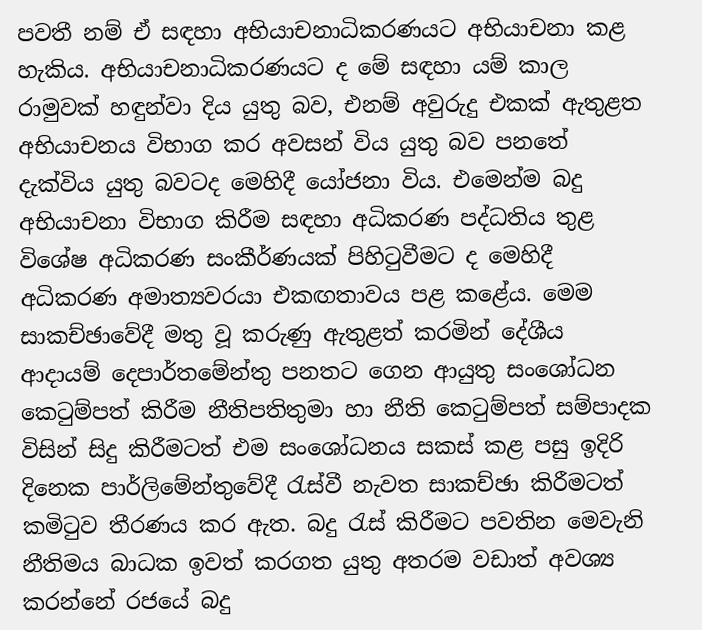පවතී නම් ඒ සඳහා අභියාචනාධිකරණයට අභියාචනා කළ හැකිය. අභියාචනාධිකරණයට ද මේ සඳහා යම් කාල රාමුවක් හඳුන්වා දිය යුතු බව, එනම් අවුරුදු එකක් ඇතුළත අභියාචනය විභාග කර අවසන් විය යුතු බව පනතේ දැක්විය යුතු බවටද මෙහිදී යෝජනා විය. එමෙන්ම බදු අභියාචනා විභාග කිරීම සඳහා අධිකරණ පද්ධතිය තුළ විශේෂ අධිකරණ සංකීර්ණයක් පිහිටුවීමට ද මෙහිදී අධිකරණ අමාත්‍යවරයා එකඟතාවය පළ කළේය. මෙම සාකච්ඡාවේදී මතු වූ කරුණු ඇතුළත් කරමින් දේශීය ආදායම් දෙපාර්තමේන්තු පනතට ගෙන ආයුතු සංශෝධන කෙටුම්පත් කිරීම නීතිපතිතුමා හා නීති කෙටුම්පත් සම්පාදක විසින් සිදු කිරීමටත් එම සංශෝධනය සකස් කළ පසු ඉදිරි දිනෙක පාර්ලිමේන්තුවේදී රැස්වී නැවත සාකච්ඡා කිරීමටත් කමිටුව තීරණය කර ඇත. බදු රැස් කිරීමට පවතින මෙවැනි නීතිමය බාධක ඉවත් කරගත යුතු අතරම වඩාත් අවශ්‍ය කරන්නේ රජයේ බදු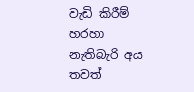වැඩි කිරීම් හරහා නැතිබැරි අය තවත්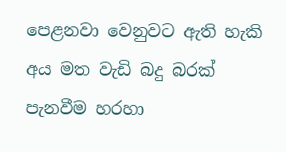පෙළනවා වෙනුවට ඇති හැකි අය මත වැඩි බදු බරක් පැනවීම හරහා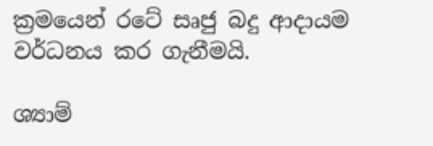ක්‍රමයෙන් රටේ සෘජු බදු ආදායම වර්ධනය කර ගැනීමයි.

ශ්‍යාම්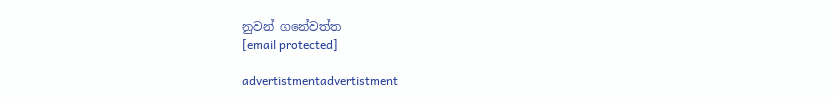නුවන් ගනේවත්ත
[email protected]

advertistmentadvertistment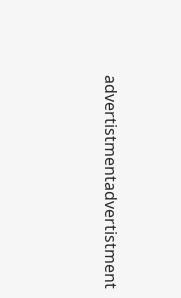advertistmentadvertistment